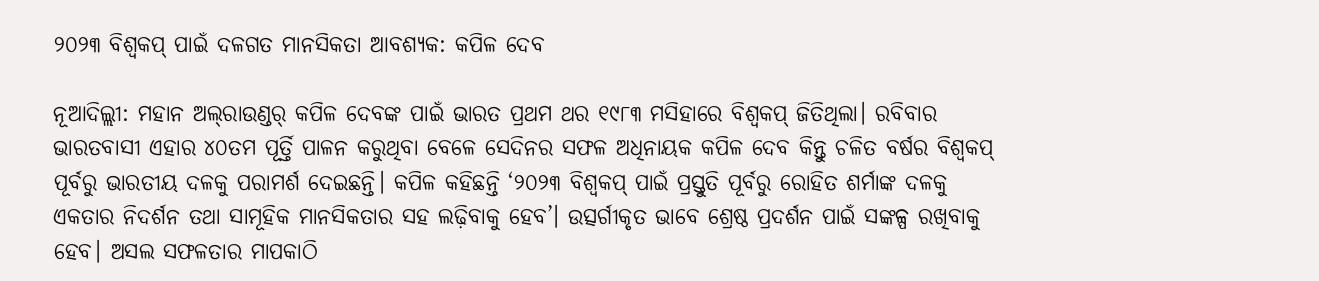୨୦୨୩ ବିଶ୍ବକପ୍‌ ପାଇଁ ଦଳଗତ ମାନସିକତା ଆବଶ୍ୟକ: କପିଳ ଦେବ

ନୂଆଦିଲ୍ଲୀ: ମହାନ ଅଲ୍‌ରାଉଣ୍ଡର୍‌ କପିଳ ଦେବଙ୍କ ପାଇଁ ଭାରତ ପ୍ରଥମ ଥର ୧୯୮୩ ମସିହାରେ ବିଶ୍ବକପ୍ ଜିତିଥିଲା। ରବିବାର ଭାରତବାସୀ ଏହାର ୪୦ତମ ପୂର୍ତ୍ତି ପାଳନ କରୁଥିବା ବେଳେ ସେଦିନର ସଫଳ ଅଧିନାୟକ କପିଳ ଦେବ କିନ୍ତୁ ଚଳିତ ବର୍ଷର ବିଶ୍ବକପ୍‌ ପୂର୍ବରୁ ଭାରତୀୟ ଦଳକୁ ପରାମର୍ଶ ଦେଇଛନ୍ତି। କପିଳ କହିଛନ୍ତି ‘୨୦୨୩ ବିଶ୍ବକପ୍‌ ପାଇଁ ପ୍ରସ୍ତୁତି ପୂର୍ବରୁ ରୋହିତ ଶର୍ମାଙ୍କ ଦଳକୁ ଏକତାର ନିଦର୍ଶନ ତଥା ସାମୂହିକ ମାନସିକତାର ସହ ଲଢ଼ିବାକୁ ‌ହେବ’। ଉତ୍ସର୍ଗୀକୃତ ଭାବେ ଶ୍ରେଷ୍ଠ ପ୍ରଦର୍ଶନ ପାଇଁ ସଙ୍କଳ୍ପ ରଖିବାକୁ ହେବ। ଅସଲ ସଫଳତାର ମାପକାଠି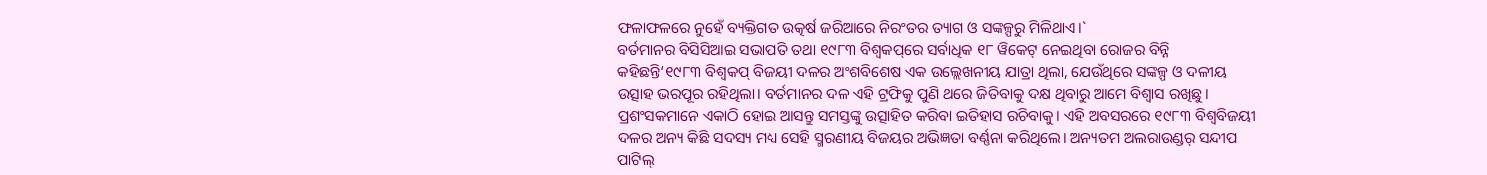ଫଳାଫଳରେ ନୁହେଁ ବ୍ୟକ୍ତିଗତ ଉତ୍କର୍ଷ ଜରିଆରେ ନିରଂତର ତ୍ୟାଗ ଓ ସଙ୍କଳ୍ପରୁ ମିଳିଥାଏ।`
ବର୍ତମାନର ବିସିସିଆଇ ସଭାପତି ତଥା ୧୯୮୩ ବିଶ୍ବକପ୍‌ରେ ସର୍ବାଧିକ ୧୮ ୱିକେଟ୍ ନେଇଥିବା ରୋଜର ବିନ୍ନି କହିଛନ୍ତି‘୧୯୮୩ ବିଶ୍ବକପ୍‌ ବିଜୟୀ ଦଳର ଅଂଶବି‌ଶେଷ ଏକ ଉଲ୍ଲେଖନୀୟ ଯାତ୍ରା ଥିଲା, ଯେଉଁଥିରେ ସଙ୍କଳ୍ପ ଓ ଦଳୀୟ ଉତ୍ସାହ ଭରପୂର ରହିଥିଲା। ବର୍ତମାନର ଦଳ ଏହି ଟ୍ରଫିକୁ ପୁଣି ଥରେ ଜିତିବାକୁ ଦକ୍ଷ ଥିବାରୁ ଆମେ ବିଶ୍ବାସ ରଖିଛୁ। ପ୍ରଶଂସକମାନେ ଏକାଠି ‌ହୋଇ ଆସନ୍ତୁ ସମସ୍ତଙ୍କୁ ଉତ୍ସାହିତ କରିବା ଇତିହାସ ରଚିବାକୁ। ଏହି ଅବସରରେ ୧୯୮୩ ବିଶ୍ବବିଜୟୀ ଦଳର ଅନ୍ୟ କିଛି ସଦସ୍ୟ ମଧ୍ୟ ସେହି ସ୍ମରଣୀୟ ବିଜୟର ଅଭିଜ୍ଞତା ବର୍ଣ୍ଣନା କରିଥିଲେ। ଅନ୍ୟତମ ଅଲରାଉଣ୍ଡର୍‌ ସନ୍ଦୀପ ପାଟିଲ୍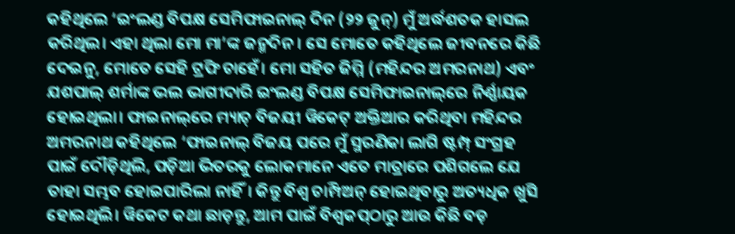କହିଥିଲେ ‘ଇଂଲଣ୍ଡ ବିପକ୍ଷ ସେମିଫାଇନାଲ୍‌ ଦିନ (୨୨ ଜୁନ୍) ମୁଁ ଅର୍ଦ୍ଧଶତକ ହାସଲ କରିଥିଲ। ଏହା ଥିଲା ମୋ ମା’ଙ୍କ ଜନ୍ମଦିନ। ସେ ମୋତେ କହିଥିଲେ ଜୀବନରେ କିଛି ଦେଇନୁ, ମୋତେ ସେହି ଟ୍ରଫି ଚାହେଁ। ମୋ ସହିତ ଜିମ୍ମି (ମହିନ୍ଦର ଅମରନାଥ) ଏବଂ ଯଶପାଲ୍ ଶର୍ମାଙ୍କ ଭଲ ଭାଗୀଦାରି ଇଂଲଣ୍ଡ ବିପକ୍ଷ ସେମିଫାଇନାଲ୍‌ରେ ନିର୍ଣ୍ଣାୟକ ହୋଇଥିଲା। ଫାଇନାଲ୍‌ରେ ମ୍ୟାଚ୍‌ ବିଜୟୀ ୱିକେଟ୍ ଅକ୍ତିଆର କରିଥିବା ମହିନ୍ଦର ଅମରନାଥ କହିଥିଲେ ‘ଫାଇନାଲ୍ ବିଜୟ ପରେ ମୁଁ ସ୍ମରଣିକା ଲାଗି ଷ୍ଟମ୍ପ୍ ସଂଗ୍ରହ ପାଇଁ ଦୌଡ଼ିଥିଲି, ପଡ଼ିଆ ଭିତରକୁ ଲୋକମାନେ ଏତେ ମାତ୍ରାରେ ପଶିଗଲେ ଯେ ତାହା ସମ୍ଭବ ହୋଇପାରିଲା ନାହିଁ। କିନ୍ତୁ ବିଶ୍ବ ଚାମ୍ପିଅନ୍ ‌ହୋଇଥିବାରୁ ଅତ୍ୟଧିକ ଖୁସି ହୋଇଥିଲି। ୱିକେଟ କଥା ଛାଡ଼ନ୍ତୁ, ଆମ ପାଇଁ ବିଶ୍ବକପ୍‌ଠାରୁ ଆଉ କିଛି ବଡ଼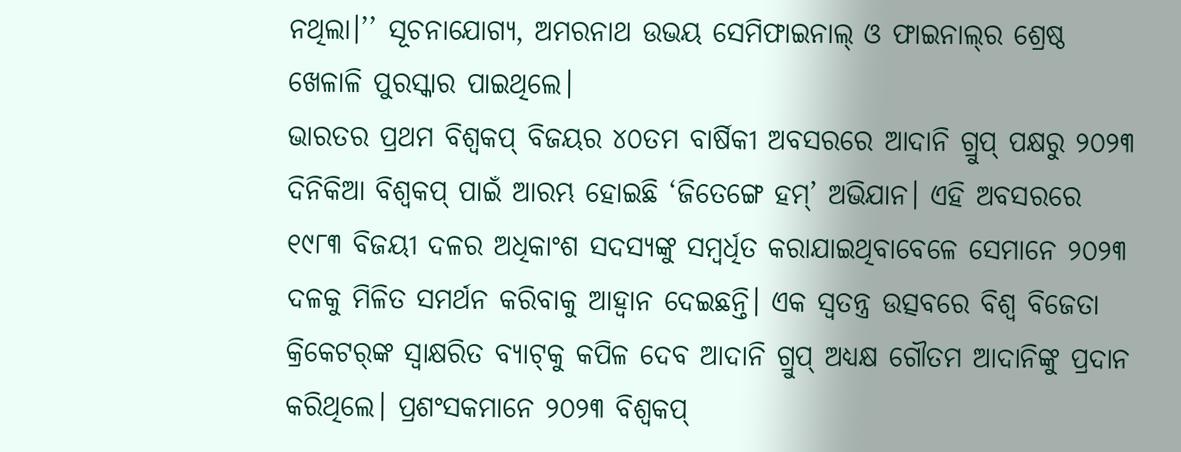ନଥିଲା।’’ ସୂଚନାଯୋଗ୍ୟ, ଅମରନାଥ ଉଭୟ ସେମିଫାଇନାଲ୍ ଓ ଫାଇନାଲ୍‌ର ଶ୍ରେଷ୍ଠ ଖେଳାଳି ପୁରସ୍କାର ପାଇଥିଲେ।
ଭାରତର ପ୍ରଥମ ବିଶ୍ବକପ୍‌ ବିଜୟର ୪୦ତମ ବାର୍ଷିକୀ ଅବସରରେ ଆଦାନି ଗ୍ରୁପ୍‌ ପକ୍ଷରୁ ୨୦୨୩ ଦିନିକିଆ ବିଶ୍ବକପ୍‌ ପାଇଁ ଆରମ୍ଭ ହୋଇଛି ‘ଜ‌ିତେଙ୍ଗେ ହମ୍‌’ ଅଭିଯାନ। ଏହି ଅବସରରେ ୧୯୮୩ ବିଜୟୀ ଦଳର ଅଧିକାଂଶ ସଦସ୍ୟଙ୍କୁ ସମ୍ବର୍ଧିତ କରାଯାଇଥିବାବେଳେ ସେମାନେ ୨୦୨୩ ଦଳକୁ ମିଳିତ ସମର୍ଥନ କରିବାକୁ ଆହ୍ବାନ ଦେଇଛନ୍ତି। ଏକ ସ୍ବତନ୍ତ୍ର ଉତ୍ସବରେ ବିଶ୍ବ ବିଜେତା କ୍ରିକେଟର୍‌ଙ୍କ ସ୍ବାକ୍ଷରିତ ବ୍ୟାଟ୍‌କୁ କପିଳ ଦେବ ଆଦାନି ଗ୍ରୁପ୍ ଅଧ୍ୟକ୍ଷ ଗୌତମ ଆଦାନିଙ୍କୁ ପ୍ରଦାନ କରିଥିଲେ। ପ୍ରଶଂସକମାନେ ୨୦୨୩ ବିଶ୍ବକପ୍‌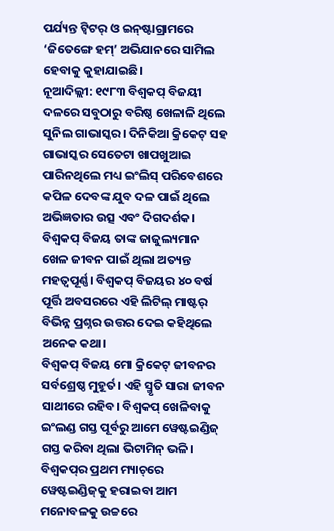ପର୍ଯ୍ୟନ୍ତ ‌ଟ୍ବିଟର୍‌ ଓ ଇନ୍‌ଷ୍ଟାଗ୍ରାମରେ ‘ଜ‌ିତେ‌ଙ୍ଗେ ହମ୍‌’ ଅଭିଯାନରେ ସାମିଲ ହେବାକୁ କୁହାଯାଇଛି।
ନୂଆଦିଲ୍ଲୀ: ୧୯୮୩ ବିଶ୍ବକପ୍‌ ବିଜୟୀ ଦଳରେ ସବୁଠାରୁ ବରିଷ୍ଠ ଖେଳାଳି ଥିଲେ ସୁନିଲ ଗାଭାସ୍କର। ଦିନିକିଆ କ୍ରିକେଟ୍ ସହ ଗାଭାସ୍କର ସେତେଟା ଖାପଖୁଆଇ ପାରିନଥିଲେ ମଧ୍ୟ ଇଂଲିସ୍ ପରିବେଶରେ କପିଳ ଦେବଙ୍କ ଯୁବ ଦଳ ପାଇଁ ଥିଲେ ଅଭିଜ୍ଞତାର ଉତ୍ସ ଏବଂ ଦିଗଦର୍ଶକ। ବିଶ୍ବକପ୍‌ ବିଜୟ ତାଙ୍କ ଜାଜୁଲ୍ୟମାନ ଖେଳ ଜୀବନ ପାଇଁ ଥିଲା ଅତ୍ୟନ୍ତ ମହତ୍ବପୂର୍ଣ୍ଣ। ବିଶ୍ବକପ୍ ବିଜୟର ୪୦ ବର୍ଷ ପୂର୍ତ୍ତି ଅବସରରେ ଏହି ଲିଟିଲ୍ ମାଷ୍ଟର୍ ବିଭିନ୍ନ ପ୍ରଶ୍ନର ଉତ୍ତର ଦେଇ କହିଥିଲେ ଅନେକ କଥା।
ବିଶ୍ବକପ୍‌ ବିଜୟ ମୋ କ୍ରିକେଟ୍‌ ଜୀବନର ସର୍ବଶ୍ରେଷ୍ଠ ମୁହୂର୍ତ। ଏହି ସ୍ମୃତି ସାରା ଜୀବନ ସାଥୀରେ ରହିବ। ବିଶ୍ବକପ୍‌ ଖେଳିବାକୁ ଇଂଲଣ୍ଡ ଗସ୍ତ ପୂର୍ବରୁ ଆମେ ୱେଷ୍ଟଇଣ୍ଡିଜ୍ ଗସ୍ତ କରିବା ଥିଲା ଭିଟାମିନ୍ ଭଳି। ବିଶ୍ବକପ୍‌ର ପ୍ରଥମ ମ୍ୟାଚ୍‌ରେ ୱେଷ୍ଟଇଣ୍ଡିଜ୍‌କୁ ହରାଇବା ଆମ ମ‌ନୋବଳକୁ ଉଚ୍ଚରେ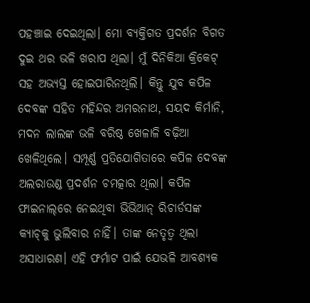ପହଞ୍ଚାଇ ଦେଇଥିଲା। ମୋ ବ୍ୟକ୍ତିଗତ ପ୍ରଦର୍ଶନ ବିଗତ ଦୁଇ ଥର ଭଳି ଖରାପ ଥିଲା। ମୁଁ ଦିନିକିଆ କ୍ରିକେଟ୍‌ ସହ ଅଭ୍ୟସ୍ତ ହୋଇପାରିନଥିଲି। କିନ୍ତୁ ଯୁବ କପିଳ ଦେବଙ୍କ ସହିତ ମହିନ୍ଦର ଅମରନାଥ, ସୟଦ କିର୍ମାନି, ମଦନ ଲାଲଙ୍କ ଭଳି ବରିଷ୍ଠ ଖେଳାଳି ବଢ଼ିଆ ଖେଳିଥିଲେ। ସମ୍ପୂର୍ଣ୍ଣ ପ୍ରତିଯୋଗିତାରେ କପିଳ ଦେବଙ୍କ ଅଲରାଉଣ୍ଡ ପ୍ରଦର୍ଶନ ଚମତ୍କାର ଥିଲା। କପିଳ ଫାଇନାଲ୍‌ରେ ନେଇଥିବା ଭିଭିଆନ୍ ରିଚାର୍ଡସଙ୍କ କ୍ୟାଚ୍‌କୁ ଭୁଲିବାର ନାହିଁ। ତାଙ୍କ ନେତୃତ୍ବ ଥିଲା ଅସାଧାରଣ। ଏହି ଫର୍ମାଟ ପାଇଁ ଯେଭଳି ଆବଶ୍ୟକ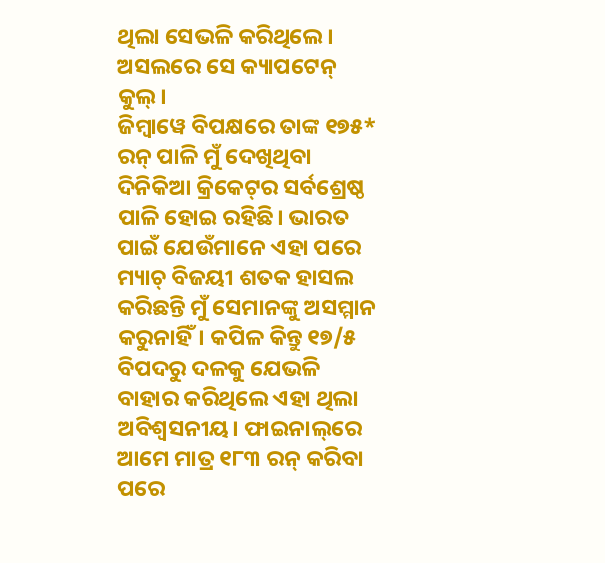ଥିଲା ସେଭଳି କରିଥିଲେ। ଅସଲରେ ସେ କ୍ୟାପଟେନ୍ କୁଲ୍‌।
ଜିମ୍ବାୱେ ବିପକ୍ଷରେ ତାଙ୍କ ୧୭୫* ରନ୍‌ ପାଳି ମୁଁ ଦେଖିଥିବା ଦିନିକିଆ କ୍ରିକେଟ୍‌ର ସର୍ବଶ୍ରେଷ୍ଠ ପାଳି ହୋଇ ରହିଛି। ଭାରତ ପାଇଁ ଯେଉଁମା‌ନେ ଏହା ପରେ ମ୍ୟାଚ୍ ବିଜୟୀ ଶତକ ହାସଲ କରିଛନ୍ତି ମୁଁ ସେମାନଙ୍କୁ ଅସମ୍ମାନ କରୁନାହିଁ। କପିଳ କିନ୍ତୁ ୧୭/୫ ବିପଦରୁ ଦଳକୁ ଯେଭଳି ବାହାର କରିଥିଲେ ଏହା ଥିଲା ଅବିଶ୍ବସନୀୟ। ଫାଇନାଲ୍‌ରେ ଆମେ ମାତ୍ର ୧୮୩ ରନ୍ କରିବା ପରେ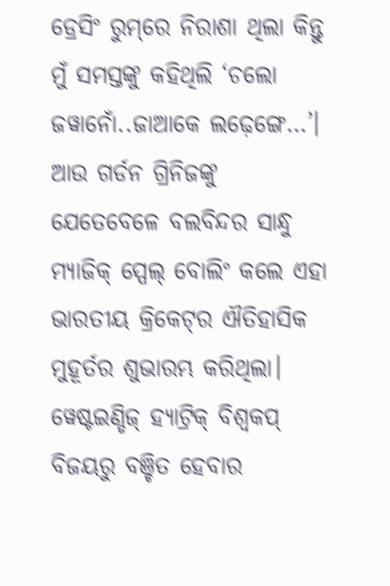ଡ୍ରେସିଂ ରୁମ୍‌ରେ ନିରାଶା ଥିଲା କିନ୍ତୁ ମୁଁ ସମସ୍ତଙ୍କୁ କହିଥିଲି ‘ଚଲୋ ଜୱାନୋଁ..ଜାଆକେ ଲଢ଼େଙ୍ଗେ…’। ଆଉ ଗର୍ଡନ ଗ୍ରିନିଜଙ୍କୁ ଯେତେବେଳେ ବଲବିନ୍ଦର ସାନ୍ଧୁ ମ୍ୟାଜିକ୍ ସ୍ପେଲ୍‌ ବୋଲିଂ କଲେ ଏହା ଭାରତୀୟ କ୍ରିକେଟ୍‌ର ଐତିହାସିକ ମୁହ‌ୂର୍ତର ଶୁଭାରମ୍ଭ କରିଥିଲା। ୱେଷ୍ଟଇଣ୍ଡିଜ୍ ହ୍ୟାଟ୍ରିକ୍ ବିଶ୍ବକପ୍‌ ବିଜୟରୁ ବଞ୍ଚିତ ହେବାର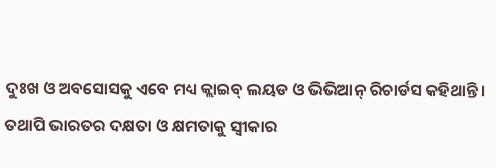ଦୁଃଖ ଓ ଅବସୋସକୁ ଏବେ ମଧ୍ୟ କ୍ଲାଇବ୍ ଲୟଡ ଓ ଭିଭିଆନ୍ ରିଚାର୍ଡସ କହିଥାନ୍ତି। ତଥାପି ଭାରତର ଦକ୍ଷତା ଓ କ୍ଷମତାକୁ ସ୍ବୀକାର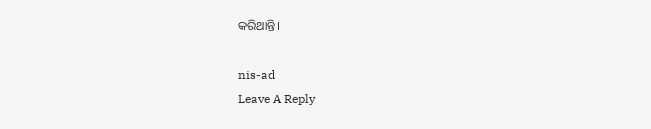କରିଥାନ୍ତି।

nis-ad
Leave A Reply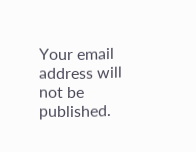Your email address will not be published.